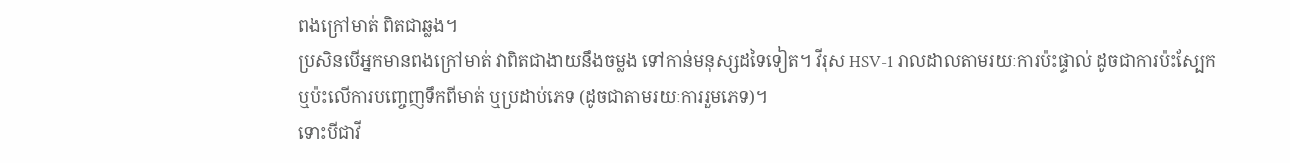ពងក្រៅមាត់ ពិតជាឆ្លង។
ប្រសិនបើអ្នកមានពងក្រៅមាត់ វាពិតជាងាយនឹងចម្លង ទៅកាន់មនុស្សដទៃទៀត។ វីរុស HSV-1 រាលដាលតាមរយៈការប៉ះផ្ទាល់ ដូចជាការប៉ះស្បែក ឬប៉ះលើការបញ្ចេញទឹកពីមាត់ ឬប្រដាប់ភេទ (ដូចជាតាមរយៈការរួមភេទ)។
ទោះបីជាវី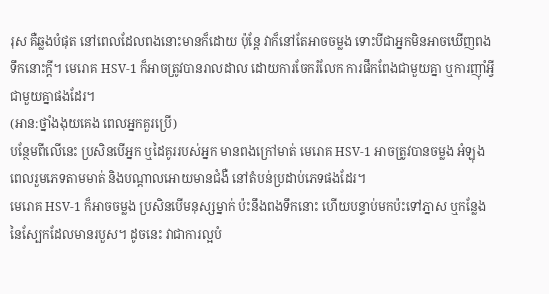រុស គឺឆ្លងបំផុត នៅពេលដែលពងនោះមានក៏ដោយ ប៉ុន្តែ វាក៏នៅតែអាចចម្លង ទោះបីជាអ្នកមិនអាចឃើញពងទឹកនោះក្តី។ មេរោគ HSV-1 ក៏អាចត្រូវបានរាលដាល ដោយការចែករំលែក ការផឹកពែងជាមួយគ្នា ឬការញ៉ាំអ្វីជាមួយគ្នាផងដែរ។
(អាន:ថ្នាំងងុយគេង ពេលអ្នកគួរប្រើ)
បន្ថែមពីលើនេះ ប្រសិនបើអ្នក ឬដៃគូររបស់អ្នក មានពងក្រៅមាត់ មេរោគ HSV-1 អាចត្រូវបានចម្លង អំឡុងពេលរួមភេទតាមមាត់ និងបណ្តាលអោយមានជំងឺ នៅតំបន់ប្រដាប់ភេទផងដែរ។
មេរោគ HSV-1 ក៏អាចចម្លង ប្រសិនបើមនុស្សម្នាក់ ប៉ះនឹងពងទឹកនោះ ហើយបន្ទាប់មកប៉ះទៅភ្នាស ឬកន្លែងនៃស្បែកដែលមានរបួស។ ដូចនេះ វាជាការល្អបំ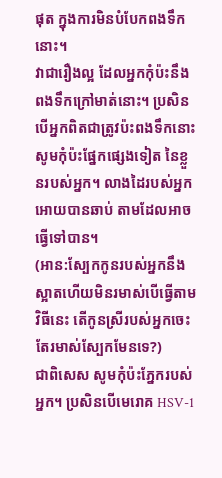ផុត ក្នុងការមិនបំបែកពងទឹកនោះ។
វាជារឿងល្អ ដែលអ្នកកុំប៉ះនឹងពងទឹកក្រៅមាត់នោះ។ ប្រសិនបើអ្នកពិតជាត្រូវប៉ះពងទឹកនោះ សូមកុំប៉ះផ្នែកផ្សេងទៀត នៃខ្លួនរបស់អ្នក។ លាងដៃរបស់អ្នក អោយបានឆាប់ តាមដែលអាចធ្វើទៅបាន។
(អាន:ស្បែកកូនរបស់អ្នកនឹងស្អាតហើយមិនរមាស់បើធ្វើតាមវិធីនេះ តើកូនស្រីរបស់អ្នកចេះតែរមាស់ស្បែកមែនទេ?)
ជាពិសេស សូមកុំប៉ះភ្នែករបស់អ្នក។ ប្រសិនបើមេរោគ HSV-1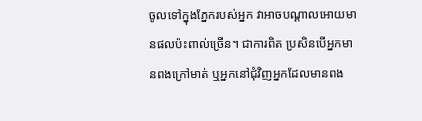ចូលទៅក្នុងភ្នែករបស់អ្នក វាអាចបណ្តាលអោយមានផលប៉ះពាល់ច្រើន។ ជាការពិត ប្រសិនបើអ្នកមានពងក្រៅមាត់ ឬអ្នកនៅជុំវិញអ្នកដែលមានពង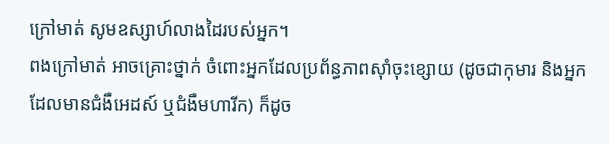ក្រៅមាត់ សូមឧស្សាហ៍លាងដៃរបស់អ្នក។
ពងក្រៅមាត់ អាចគ្រោះថ្នាក់ ចំពោះអ្នកដែលប្រព័ន្ធភាពស៊ាំចុះខ្សោយ (ដូចជាកុមារ និងអ្នកដែលមានជំងឺអេដស៍ ឬជំងឺមហារីក) ក៏ដូច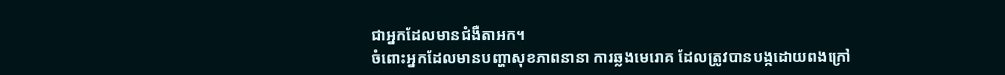ជាអ្នកដែលមានជំងឺតាអក។
ចំពោះអ្នកដែលមានបញ្ហាសុខភាពនានា ការឆ្លងមេរោគ ដែលត្រូវបានបង្កដោយពងក្រៅ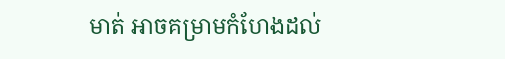មាត់ អាចគម្រាមកំហែងដល់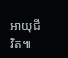អាយុជីវិត៕